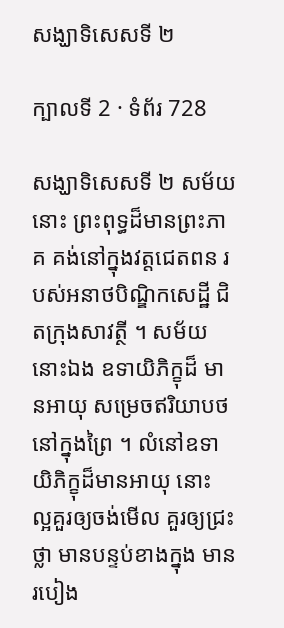សង្ឃាទិសេសទី ២

ក្បាលទី 2 · ទំព័រ 728

សង្ឃាទិសេសទី ២ សម័យនោះ ព្រះពុទ្ធដ៏មានព្រះភាគ គង់នៅក្នុងវត្តជេតពន របស់អនាថបិណ្ឌិកសេដ្ឋី ជិតក្រុងសាវត្ថី ។ សម័យនោះឯង ឧទាយិភិក្ខុដ៏ មានអាយុ សម្រេចឥរិយាបថនៅក្នុងព្រៃ ។ លំនៅឧទាយិភិក្ខុដ៏មានអាយុ នោះ ល្អគួរឲ្យចង់មើល គួរឲ្យជ្រះថ្លា មានបន្ទប់ខាងក្នុង មានរបៀង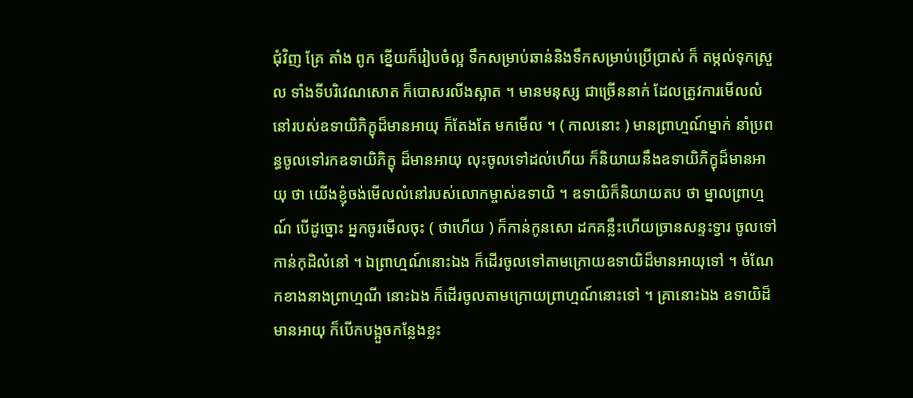ជុំវិញ គ្រែ តាំង ពូក ខ្នើយក៏រៀបចំល្អ ទឹកសម្រាប់ឆាន់និងទឹកសម្រាប់ប្រើប្រាស់ ក៏ តម្កល់ទុកស្រួល ទាំងទីបរិវេណសោត ក៏បោសរលីងស្អាត ។ មានមនុស្ស ជាច្រើននាក់ ដែលត្រូវការមើលលំនៅរបស់ឧទាយិភិក្ខុដ៏មានអាយុ ក៏តែងតែ មកមើល ។ ( កាលនោះ ) មានព្រាហ្មណ៍ម្នាក់ នាំប្រពន្ធចូលទៅរកឧទាយិភិក្ខុ ដ៏មានអាយុ លុះចូលទៅដល់ហើយ ក៏និយាយនឹងឧទាយិភិក្ខុដ៏មានអាយុ ថា យើងខ្ញុំចង់មើលលំនៅរបស់លោកម្ចាស់ឧទាយិ ។ ឧទាយិក៏និយាយតប ថា ម្នាលព្រាហ្មណ៍ បើដូច្នោះ អ្នកចូរមើលចុះ ( ថាហើយ ) ក៏កាន់កូនសោ ដកគន្លឹះហើយច្រានសន្ទះទ្វារ ចូលទៅកាន់កុដិលំនៅ ។ ឯព្រាហ្មណ៍នោះឯង ក៏ដើរចូលទៅតាមក្រោយឧទាយិដ៏មានអាយុទៅ ។ ចំណែកខាងនាងព្រាហ្មណី នោះឯង ក៏ដើរចូលតាមក្រោយព្រាហ្មណ៍នោះទៅ ។ គ្រានោះឯង ឧទាយិដ៏ មានអាយុ ក៏បើកបង្អួចកន្លែងខ្លះ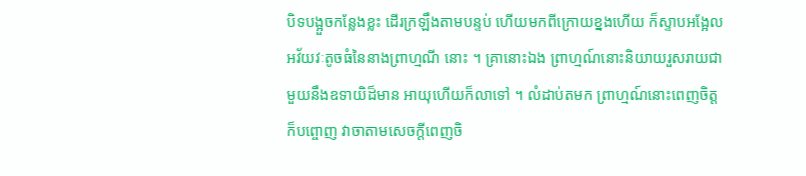បិទបង្អួចកន្លែងខ្លះ ដើរក្រឡឹងតាមបន្ទប់ ហើយមកពីក្រោយខ្នងហើយ ក៏ស្ទាបអង្អែលអវ័យវៈតូចធំនៃនាងព្រាហ្មណី នោះ ។ គ្រានោះឯង ព្រាហ្មណ៍នោះនិយាយរួសរាយជាមួយនឹងឧទាយិដ៏មាន អាយុហើយក៏លាទៅ ។ លំដាប់តមក ព្រាហ្មណ៍នោះពេញចិត្ត ក៏បព្ចោញ វាចាតាមសេចក្តីពេញចិ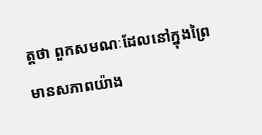ត្តថា ពួកសមណៈដែលនៅក្នុងព្រៃមានសភាពយ៉ាង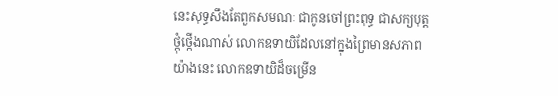នេះសុទ្ធសឹងតែពួកសមណៈ ជាកូនចៅព្រះពុទ្ធ ជាសក្យបុត្ត ថ្កុំថ្កើងណាស់ លោកឧទាយិដែលនៅក្នុងព្រៃមានសភាពយ៉ាងនេះ លោកឧទាយិដ៏ចម្រើន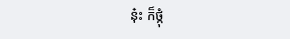នុ៎ះ ក៏ថ្កុំ